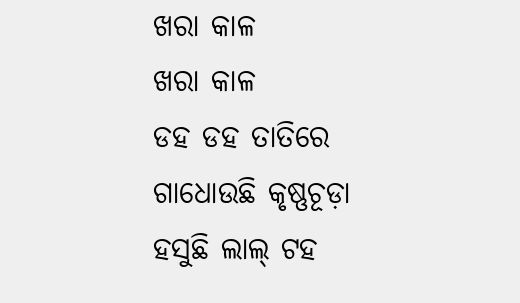ଖରା କାଳ
ଖରା କାଳ
ଡହ ଡହ ତାତିରେ
ଗାଧୋଉଛି କୃଷ୍ଣଚୂଡ଼ା
ହସୁଛି ଲାଲ୍ ଟହ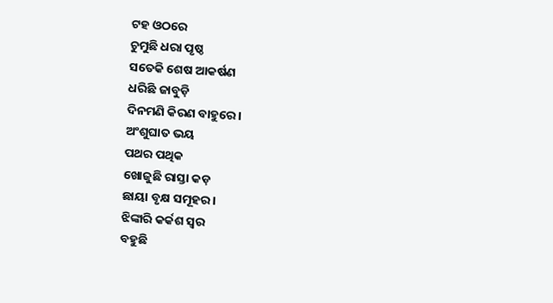ଟହ ଓଠରେ
ଚୁମୁଛି ଧରା ପୃଷ୍ଠ
ସତେକି ଶେଷ ଆକର୍ଷଣ
ଧରିଛି ଜାବୁଡ଼ି
ଦିନମଣି କିରଣ ବାହୁରେ ।
ଅଂଶୁଘାତ ଭୟ
ପଥର ପଥିକ
ଖୋଜୁଛି ରାସ୍ତା କଡ଼
ଛାୟା ବୃକ୍ଷ ସମୂହର ।
ଝିଙ୍କାରି କର୍କଶ ସ୍ଵର
ବହୁଛି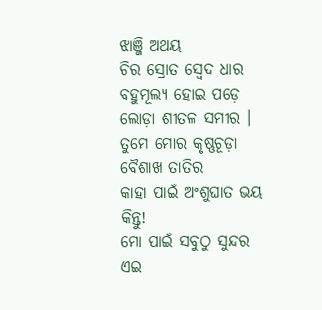ଝାଞ୍ଜି ଅଥୟ
ଚିର ସ୍ରୋତ ସ୍ଵେଦ ଧାର
ବହୁମୂଲ୍ୟ ହୋଇ ପଡ଼େ
ଲୋଡ଼ା ଶୀତଳ ସମୀର ।
ତୁମେ ମୋର କୃଷ୍ଣଚୂଡ଼ା
ବୈଶାଖ ତାତିର
କାହା ପାଇଁ ଅଂଶୁଘାତ ଭୟ
କିନ୍ତୁ!
ମୋ ପାଇଁ ସବୁଠୁ ସୁନ୍ଦର
ଏଇ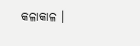କଳାକାଳ ।